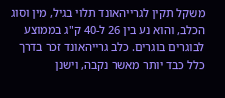משקל תקין לגרייהאונד תלוי בגיל, מין וסוג הכלב, והוא נע בין 26 ל-40 ק"ג בממוצע לבוגרים בוגרים. כלב גרייהאונד זכר בדרך כלל כבד יותר מאשר נקבה, וישנן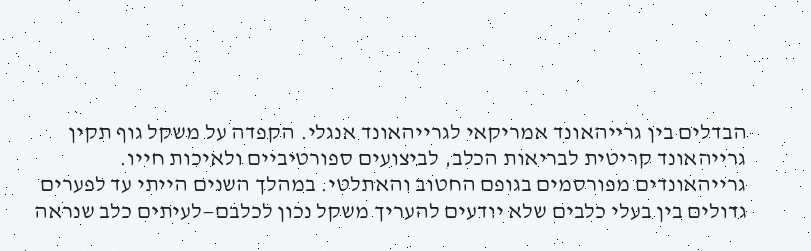הבדלים בין גרייהאונד אמריקאי לגרייהאונד אנגלי. הקפדה על משקל גוף תקין גרייהאונד קריטית לבריאות הכלב, לביצועים ספורטיביים ולאיכות חייו.
גרייהאונדים מפורסמים בגופם החטוב והאתלטי. במהלך השנים הייתי עד לפערים גדולים בין בעלי כלבים שלא יודעים להעריך משקל נכון לכלבם—לעיתים כלב שנראה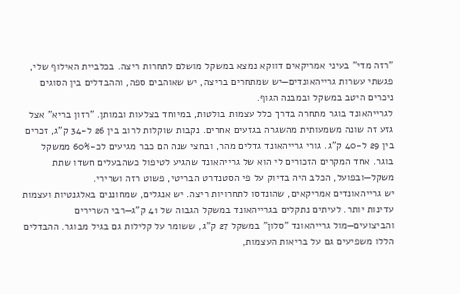"רזה מדי" בעיני אמריקאים דווקא נמצא במשקל מושלם לתחרות ריצה. בכלביית האילוף שלי, פגשתי עשרות גרייהאונדים—יש שמתחרים בריצה, יש שאוהבים ספה, וההבדלים בין הסוגים ניכרים היטב במשקל ובמבנה הגוף.
לגרייהאונד בוגר מתחרה בדרך כלל עצמות בולטות, במיוחד בצלעות ובמותן. "רזון בריא" אצל גזע זה שונה משמעותית מהשגרה בגזעים אחרים. נקבות שוקלות לרוב בין 26 ל-34 ק"ג, זכרים בין 29 ל-40 ק"ג. גורי גרייהאונד גדלים מהר, ובחצי שנה הם כבר מגיעים לכ-60% ממשקל בוגר. אחד המקרים הזכורים לי הוא של גרייהאונד שהגיע לטיפול כשהבעלים חשדו שתת משקל—ובפועל, הכלב היה בדיוק על פי הסטנדרט הבריטי, פשוט רזה ושרירי.
יש גרייהאונדים אמריקאים, שהונדסו לתחרויות ריצה. יש אנגלים, שמחוננים באלגנטיות ועצמות עדינות יותר. לעיתים נתקלים בגרייהאונד במשקל הגבוה של 41 ק"ג—רבי השרירים והביצועים—מול גרייהאונד "סלון" במשקל 27 ק"ג, ששומר על קלילות גם בגיל מבוגר. ההבדלים הללו משפיעים גם על בריאות העצמות,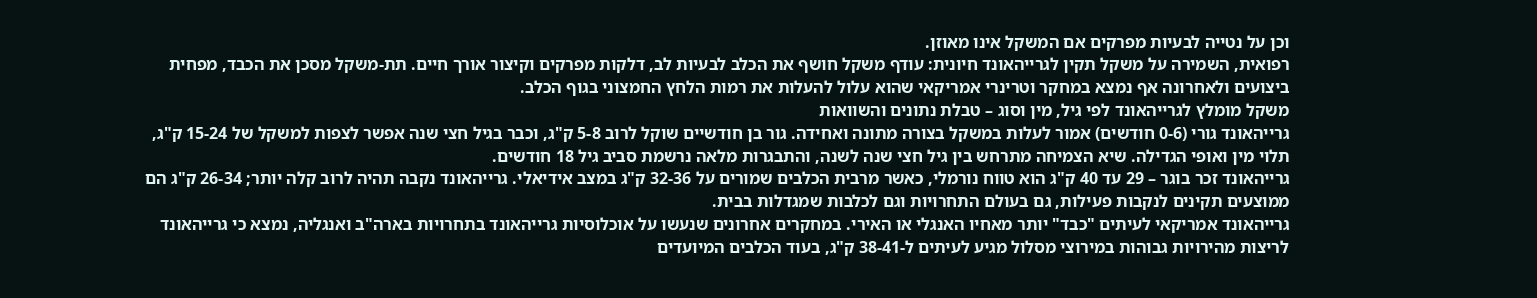וכן על נטייה לבעיות מפרקים אם המשקל אינו מאוזן.
רפואית, השמירה על משקל תקין לגרייהאונד חיונית: עודף משקל חושף את הכלב לבעיות לב, דלקות מפרקים וקיצור אורך חיים. תת-משקל מסכן את הכבד, מפחית ביצועים ולאחרונה אף נמצא במחקר וטרינרי אמריקאי שהוא עלול להעלות את רמות הלחץ החמצוני בגוף הכלב.
משקל מומלץ לגרייהאונד לפי גיל, מין וסוג – טבלת נתונים והשוואות
גרייהאונד גורי (0-6 חודשים) אמור לעלות במשקל בצורה מתונה ואחידה. גור בן חודשיים שוקל לרוב 5-8 ק"ג, וכבר בגיל חצי שנה אפשר לצפות למשקל של 15-24 ק"ג, תלוי מין ואופי הגדילה. שיא הצמיחה מתרחש בין גיל חצי שנה לשנה, והתבגרות מלאה נרשמת סביב גיל 18 חודשים.
גרייהאונד זכר בוגר – 29 עד 40 ק"ג הוא טווח נורמלי, כאשר מרבית הכלבים שמורים על 32-36 ק"ג במצב אידיאלי. גרייהאונד נקבה תהיה לרוב קלה יותר; 26-34 ק"ג הם ממוצעים תקינים לנקבות פעילות, גם בעולם התחרויות וגם לכלבות שמגדלות בבית.
גרייהאונד אמריקאי לעיתים "כבד" יותר מאחיו האנגלי או האירי. במחקרים אחרונים שנעשו על אוכלוסיות גרייהאונד בתחרויות בארה"ב ואנגליה, נמצא כי גרייהאונד לריצות מהירויות גבוהות במירוצי מסלול מגיע לעיתים ל-38-41 ק"ג, בעוד הכלבים המיועדים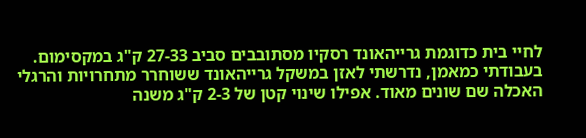לחיי בית כדוגמת גרייהאונד רסקיו מסתובבים סביב 27-33 ק"ג במקסימום.
בעבודתי כמאמן, נדרשתי לאזן במשקל גרייהאונד ששוחרר מתחרויות והרגלי האכלה שם שונים מאוד. אפילו שינוי קטן של 2-3 ק"ג משנה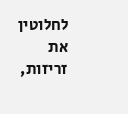לחלוטין את זריזות,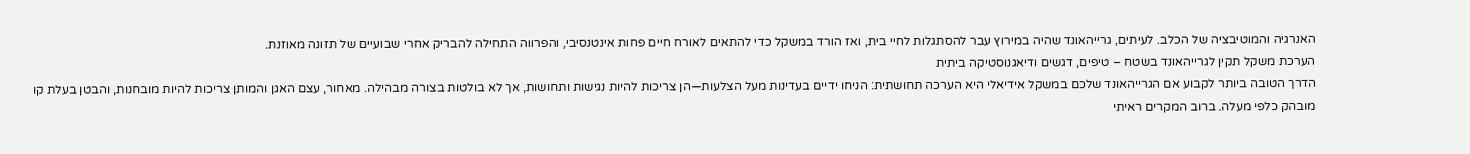האנרגיה והמוטיבציה של הכלב. לעיתים, גרייהאונד שהיה במירוץ עבר להסתגלות לחיי בית, ואז הורד במשקל כדי להתאים לאורח חיים פחות אינטנסיבי, והפרווה התחילה להבריק אחרי שבועיים של תזונה מאוזנת.
הערכת משקל תקין לגרייהאונד בשטח – טיפים, דגשים ודיאגנוסטיקה ביתית
הדרך הטובה ביותר לקבוע אם הגרייהאונד שלכם במשקל אידיאלי היא הערכה תחושתית: הניחו ידיים בעדינות מעל הצלעות—הן צריכות להיות נגישות ותחושות, אך לא בולטות בצורה מבהילה. מאחור, עצם האגן והמותן צריכות להיות מובחנות, והבטן בעלת קו מובהק כלפי מעלה. ברוב המקרים ראיתי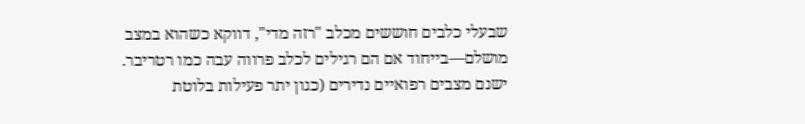שבעלי כלבים חוששים מכלב "רזה מדי", דווקא כשהוא במצב מושלם—בייחוד אם הם רגילים לכלב פרווה עבה כמו רטריבר.
ישנם מצבים רפואיים נדירים (כגון יתר פעילות בלוטת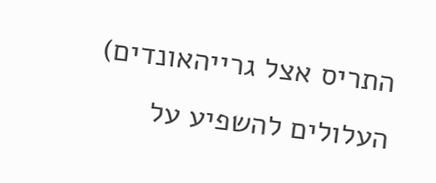התריס אצל גרייהאונדים) העלולים להשפיע על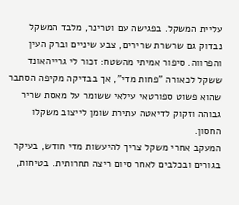עליית המשקל. בפגישה עם וטרינר, מלבד המשקל נבדוק גם שרשרת שרירים, צבע שיניים וברק העין והפרווה. סיפור אמיתי מהשטח: זכור לי גרייהאונד ששקל לכאורה "פחות מדי", אך בבדיקה מקיפה הסתבר שהוא פשוט ספורטאי עילאי ששומר על מאסת שריר גבוהה וזקוק לדיאטה עתירת שומן לייצוב משקלו החסון.
המעקב אחרי משקל צריך להיעשות מדי חודש, בעיקר בגורים ובכלבים לאחר סיום ריצה תחרותית. בטיחות,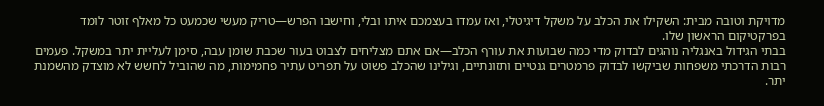מדויקת וטובה מבית: השקילו את הכלב על משקל דיגיטלי, ואז עמדו בעצמכם איתו ובלי, וחישבו הפרש—טריק מעשי שכמעט כל מאלף זוטר לומד בפרקטיקום הראשון שלו.
בבתי הגידול באנגליה נוהגים לבדוק מדי כמה שבועות את עורף הכלב—אם אתם מצליחים לצבוט בעור שכבת שומן עבה, סימן לעליית יתר במשקל. פעמים רבות הדרכתי משפחות שביקשו לבדוק פרמטרים גנטיים ותזונתיים, וגילינו שהכלב פשוט על תפריט עתיר פחמימות, מה שהוביל לחשש לא מוצדק מהשמנת יתר.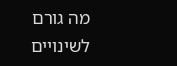מה גורם לשינויים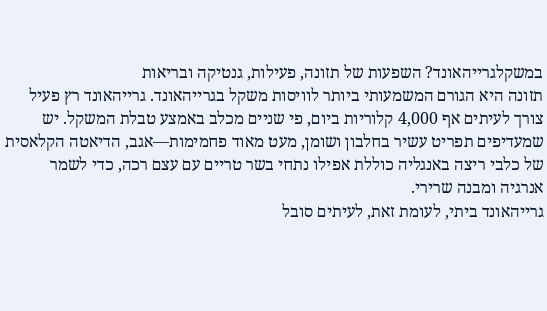במשקלגרייהאונד? השפעות של תזונה, פעילות, גנטיקה ובריאות
תזונה היא הגורם המשמעותי ביותר לוויסות משקל בגרייהאונד. גרייהאונד רץ פעיל צורך לעיתים אף 4,000 קלוריות ביום, פי שניים מכלב באמצע טבלת המשקל. יש שמעדיפים תפריט עשיר בחלבון ושומן, מעט מאוד פחמימות—אגב, הדיאטה הקלאסית של כלבי ריצה באנגליה כוללת אפילו נתחי בשר טריים עם עצם רכה, כדי לשמר אנרגיה ומבנה שרירי.
גרייהאונד ביתי, לעומת זאת, לעיתים סובל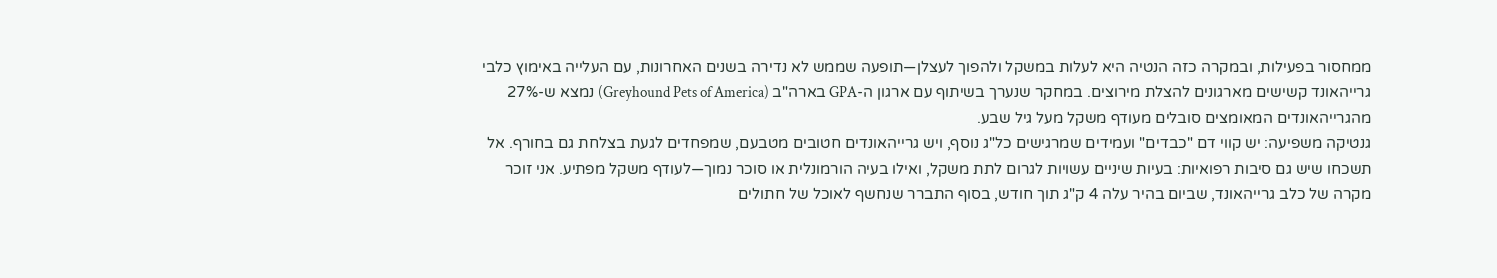ממחסור בפעילות, ובמקרה כזה הנטיה היא לעלות במשקל ולהפוך לעצלן—תופעה שממש לא נדירה בשנים האחרונות, עם העלייה באימוץ כלבי גרייהאונד קשישים מארגונים להצלת מירוצים. במחקר שנערך בשיתוף עם ארגון ה-GPA בארה"ב (Greyhound Pets of America) נמצא ש-27% מהגרייהאונדים המאומצים סובלים מעודף משקל מעל גיל שבע.
גנטיקה משפיעה: יש קווי דם "כבדים" ועמידים שמרגישים כל"ג נוסף, ויש גרייהאונדים חטובים מטבעם, שמפחדים לגעת בצלחת גם בחורף. אל תשכחו שיש גם סיבות רפואיות: בעיות שיניים עשויות לגרום לתת משקל, ואילו בעיה הורמונלית או סוכר נמוך—לעודף משקל מפתיע. אני זוכר מקרה של כלב גרייהאונד, שביום בהיר עלה 4 ק"ג תוך חודש, בסוף התברר שנחשף לאוכל של חתולים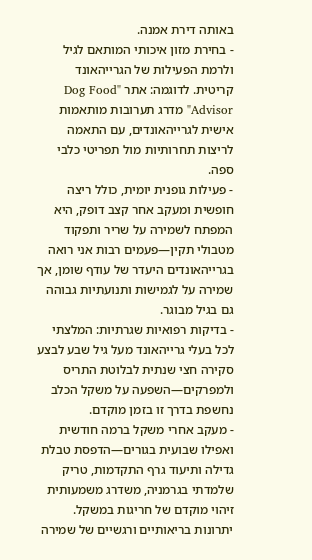באותה דירת אמנה.
- בחירת מזון איכותי המותאם לגיל ולרמת הפעילות של הגרייהאונד קריטית. לדוגמה: אתר "Dog Food Advisor" מדרג תערובות מותאמות אישית לגרייהאונדים, עם התאמה לריצות תחרותיות מול תפריטי כלבי ספה.
- פעילות גופנית יומית, כולל ריצה חופשית ומעקב אחר קצב דופק, היא המפתח לשמירה על שריר ותפקוד מטבולי תקין—פעמים רבות אני רואה בגרייהאונדים היעדר של עודף שומן, אך שמירה על לגמישות ותנועתיות גבוהה גם בגיל מבוגר.
- בדיקות רפואיות שגרתיות: המלצתי לכל בעלי גרייהאונד מעל גיל שבע לבצע סקירה חצי שנתית לבלוטת התריס ולמפרקים—השפעה על משקל הכלב נחשפת בדרך זו בזמן מוקדם.
- מעקב אחרי משקל ברמה חודשית ואפילו שבועית בגורים—הדפסת טבלת גדילה ותיעוד גרף התקדמות, טריק שלמדתי בגרמניה, משדרג משמעותית זיהוי מוקדם של חריגות במשקל.
יתרונות בריאותיים ורגשיים של שמירה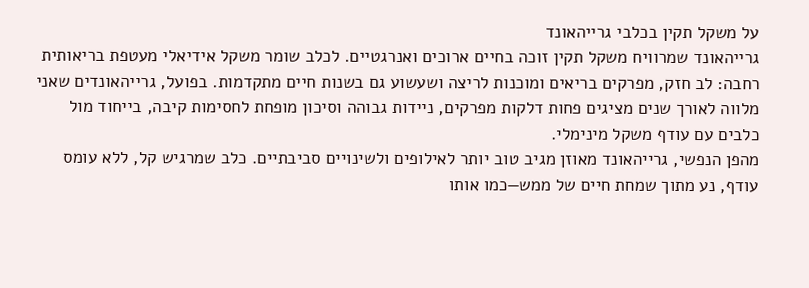על משקל תקין בכלבי גרייהאונד
גרייהאונד שמרוויח משקל תקין זוכה בחיים ארוכים ואנרגטיים. לכלב שומר משקל אידיאלי מעטפת בריאותית רחבה: לב חזק, מפרקים בריאים ומוכנות לריצה ושעשוע גם בשנות חיים מתקדמות. בפועל, גרייהאונדים שאני מלווה לאורך שנים מציגים פחות דלקות מפרקים, ניידות גבוהה וסיכון מופחת לחסימות קיבה, בייחוד מול כלבים עם עודף משקל מינימלי.
מהפן הנפשי, גרייהאונד מאוזן מגיב טוב יותר לאילופים ולשינויים סביבתיים. כלב שמרגיש קל, ללא עומס עודף, נע מתוך שמחת חיים של ממש—כמו אותו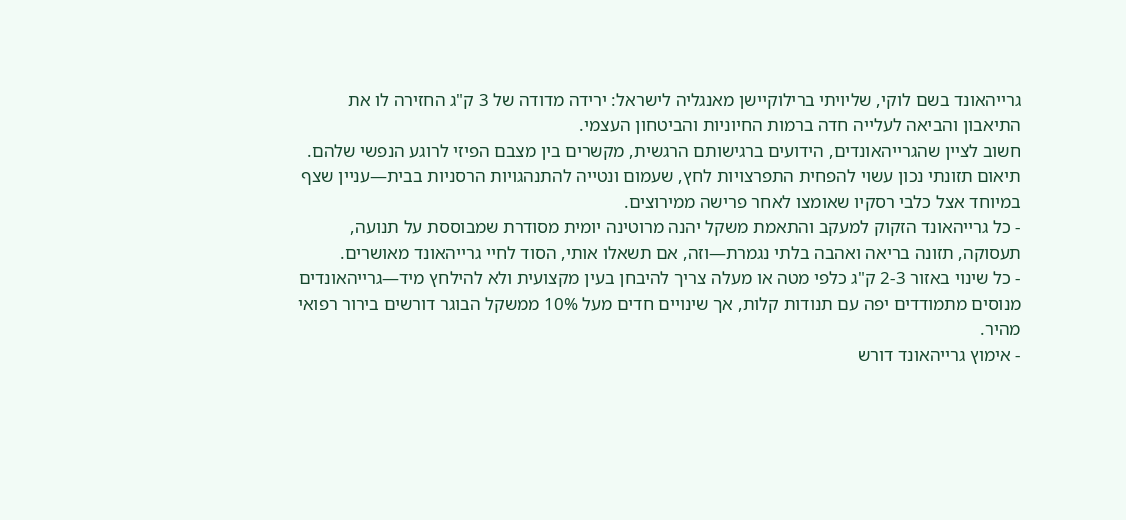גרייהאונד בשם לוקי, שליויתי ברילוקיישן מאנגליה לישראל: ירידה מדודה של 3 ק"ג החזירה לו את התיאבון והביאה לעלייה חדה ברמות החיוניות והביטחון העצמי.
חשוב לציין שהגרייהאונדים, הידועים ברגישותם הרגשית, מקשרים בין מצבם הפיזי לרוגע הנפשי שלהם. תיאום תזונתי נכון עשוי להפחית התפרצויות לחץ, שעמום ונטייה להתנהגויות הרסניות בבית—עניין שצף במיוחד אצל כלבי רסקיו שאומצו לאחר פרישה ממירוצים.
- כל גרייהאונד הזקוק למעקב והתאמת משקל יהנה מרוטינה יומית מסודרת שמבוססת על תנועה, תעסוקה, תזונה בריאה ואהבה בלתי נגמרת—וזה, אם תשאלו אותי, הסוד לחיי גרייהאונד מאושרים.
- כל שינוי באזור 2-3 ק"ג כלפי מטה או מעלה צריך להיבחן בעין מקצועית ולא להילחץ מיד—גרייהאונדים מנוסים מתמודדים יפה עם תנודות קלות, אך שינויים חדים מעל 10% ממשקל הבוגר דורשים בירור רפואי מהיר.
- אימוץ גרייהאונד דורש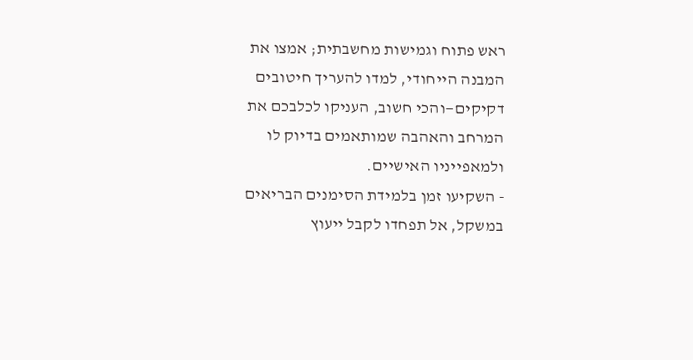ראש פתוח וגמישות מחשבתית; אמצו את המבנה הייחודי, למדו להעריך חיטובים דקיקים—והכי חשוב, העניקו לכלבכם את המרחב והאהבה שמותאמים בדיוק לו ולמאפייניו האישיים.
- השקיעו זמן בלמידת הסימנים הבריאים במשקל, אל תפחדו לקבל ייעוץ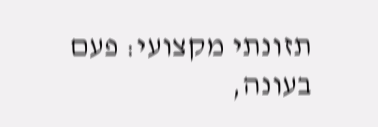תזונתי מקצועי: פעם בעונה,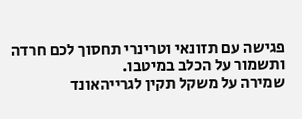פגישה עם תזונאי וטרינרי תחסוך לכם חרדה ותשמור על הכלב במיטבו.
שמירה על משקל תקין לגרייהאונד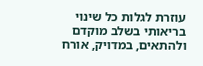עוזרת לגלות כל שינוי בריאותי בשלב מוקדם ולהתאים, במדויק, אורח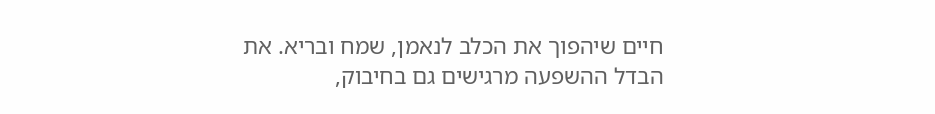חיים שיהפוך את הכלב לנאמן, שמח ובריא. את הבדל ההשפעה מרגישים גם בחיבוק,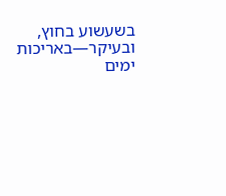בשעשוע בחוץ, ובעיקר—באריכות ימים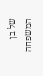של בן המשפחה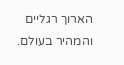הארוך רגליים והמהיר בעולם.